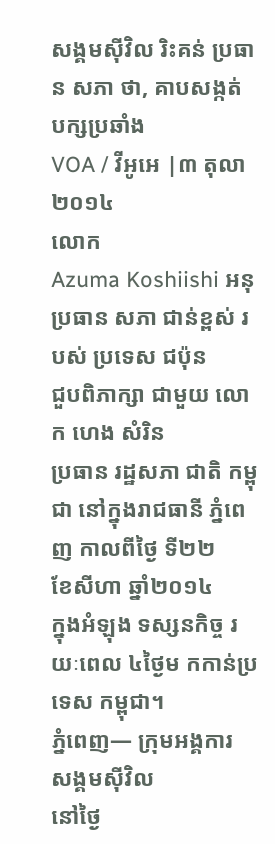សង្គមស៊ីវិល រិះគន់ ប្រធាន សភា ថា, គាបសង្កត់ បក្សប្រឆាំង
VOA / វីអូអេ |៣ តុលា ២០១៤
លោក
Azuma Koshiishi អនុប្រធាន សភា ជាន់ខ្ពស់ របស់ ប្រទេស ជប៉ុន
ជួបពិភាក្សា ជាមួយ លោក ហេង សំរិន
ប្រធាន រដ្ឋសភា ជាតិ កម្ពុជា នៅក្នុងរាជធានី ភ្នំពេញ កាលពីថ្ងៃ ទី២២
ខែសីហា ឆ្នាំ២០១៤
ក្នុងអំឡុង ទស្សនកិច្ច រយៈពេល ៤ថ្ងៃម កកាន់ប្រទេស កម្ពុជា។
ភ្នំពេញ— ក្រុមអង្គការ សង្គមស៊ីវិល
នៅថ្ងៃ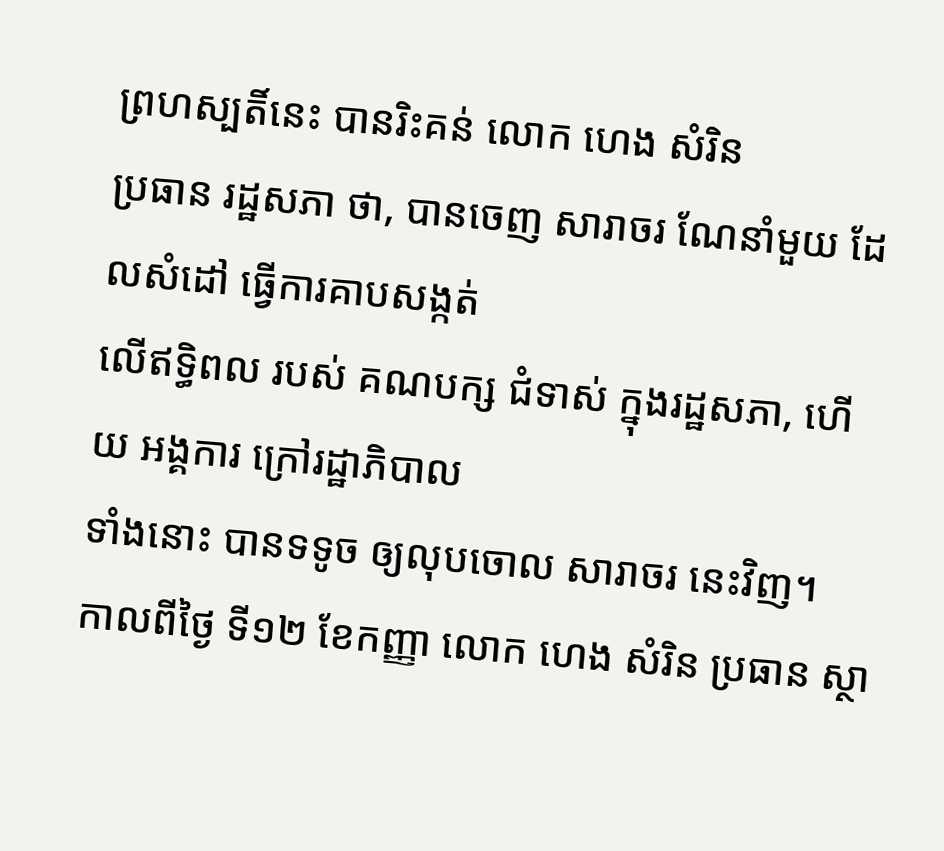ព្រហស្បតិ៍នេះ បានរិះគន់ លោក ហេង សំរិន
ប្រធាន រដ្ឋសភា ថា, បានចេញ សារាចរ ណែនាំមួយ ដែលសំដៅ ធ្វើការគាបសង្កត់
លើឥទ្ធិពល របស់ គណបក្ស ជំទាស់ ក្នុងរដ្ឋសភា, ហើយ អង្គការ ក្រៅរដ្ឋាភិបាល
ទាំងនោះ បានទទូច ឲ្យលុបចោល សារាចរ នេះវិញ។
កាលពីថ្ងៃ ទី១២ ខែកញ្ញា លោក ហេង សំរិន ប្រធាន ស្ថា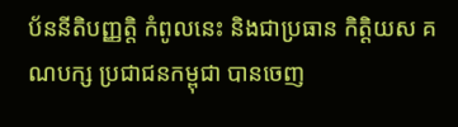ប័ននីតិបញ្ញត្តិ កំពូលនេះ និងជាប្រធាន កិត្តិយស គណបក្ស ប្រជាជនកម្ពុជា បានចេញ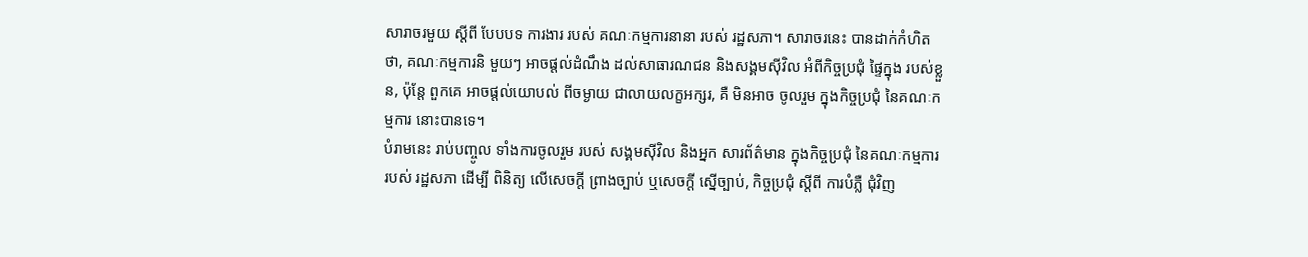សារាចរមួយ ស្តីពី បែបបទ ការងារ របស់ គណៈកម្មការនានា របស់ រដ្ឋសភា។ សារាចរនេះ បានដាក់កំហិត ថា, គណៈកម្មការនិ មួយៗ អាចផ្តល់ដំណឹង ដល់សាធារណជន និងសង្គមស៊ីវិល អំពីកិច្ចប្រជុំ ផ្ទៃក្នុង របស់ខ្លួន, ប៉ុន្តែ ពួកគេ អាចផ្តល់យោបល់ ពីចម្ងាយ ជាលាយលក្ខអក្សរ, គឺ មិនអាច ចូលរួម ក្នុងកិច្ចប្រជុំ នៃគណៈកម្មការ នោះបានទេ។
បំរាមនេះ រាប់បញ្ចូល ទាំងការចូលរួម របស់ សង្គមស៊ីវិល និងអ្នក សារព័ត៌មាន ក្នុងកិច្ចប្រជុំ នៃគណៈកម្មការ របស់ រដ្ឋសភា ដើម្បី ពិនិត្យ លើសេចក្តី ព្រាងច្បាប់ ឬសេចក្តី ស្នើច្បាប់, កិច្ចប្រជុំ ស្តីពី ការបំភ្លឺ ជុំវិញ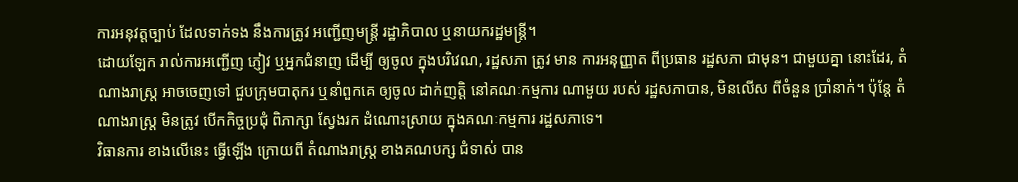ការអនុវត្តច្បាប់ ដែលទាក់ទង នឹងការត្រូវ អញ្ជើញមន្ត្រី រដ្ឋាភិបាល ឬនាយករដ្ឋមន្ត្រី។
ដោយឡែក រាល់ការអញ្ជើញ ភ្ញៀវ ឬអ្នកជំនាញ ដើម្បី ឲ្យចូល ក្នុងបរិវេណ, រដ្ឋសភា ត្រូវ មាន ការអនុញ្ញាត ពីប្រធាន រដ្ឋសភា ជាមុន។ ជាមួយគ្នា នោះដែរ, តំណាងរាស្ដ្រ អាចចេញទៅ ជួបក្រុមបាតុករ ឬនាំពួកគេ ឲ្យចូល ដាក់ញត្តិ នៅគណៈកម្មការ ណាមួយ របស់ រដ្ឋសភាបាន, មិនលើស ពីចំនួន ប្រាំនាក់។ ប៉ុន្តែ តំណាងរាស្ដ្រ មិនត្រូវ បើកកិច្ចប្រជុំ ពិភាក្សា ស្វែងរក ដំណោះស្រាយ ក្នុងគណៈកម្មការ រដ្ឋសភាទេ។
វិធានការ ខាងលើនេះ ធ្វើឡើង ក្រោយពី តំណាងរាស្ដ្រ ខាងគណបក្ស ជំទាស់ បាន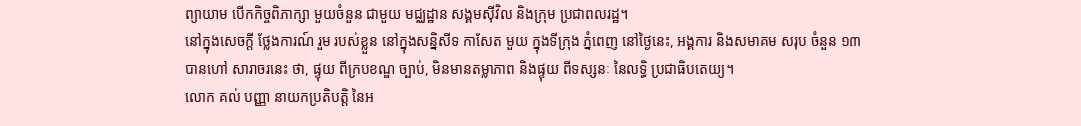ព្យាយាម បើកកិច្ចពិភាក្សា មួយចំនួន ជាមួយ មជ្ឈដ្ឋាន សង្គមស៊ីវិល និងក្រុម ប្រជាពលរដ្ឋ។
នៅក្នុងសេចក្តី ថ្លែងការណ៍ រួម របស់ខ្លួន នៅក្នុងសន្និសីទ កាសែត មួយ ក្នុងទីក្រុង ភ្នំពេញ នៅថ្ងៃនេះ, អង្គការ និងសមាគម សរុប ចំនួន ១៣ បានហៅ សារាចរនេះ ថា, ផ្ទុយ ពីក្របខណ្ឌ ច្បាប់, មិនមានតម្លាភាព និងផ្ទុយ ពីទស្សនៈ នៃលទ្ធិ ប្រជាធិបតេយ្យ។
លោក គល់ បញ្ញា នាយកប្រតិបត្តិ នៃអ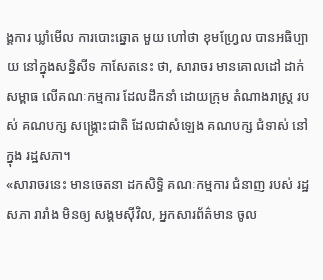ង្គការ ឃ្លាំមើល ការបោះឆ្នោត មួយ ហៅថា ខុមហ្វ្រែល បានអធិប្បាយ នៅក្នុងសន្និសីទ កាសែតនេះ ថា, សារាចរ មានគោលដៅ ដាក់សម្ពាធ លើគណៈកម្មការ ដែលដឹកនាំ ដោយក្រុម តំណាងរាស្ដ្រ របស់ គណបក្ស សង្គ្រោះជាតិ ដែលជាសំឡេង គណបក្ស ជំទាស់ នៅក្នុង រដ្ឋសភា។
«សារាចរនេះ មានចេតនា ដកសិទ្ធិ គណៈកម្មការ ជំនាញ របស់ រដ្ឋសភា រារាំង មិនឲ្យ សង្គមស៊ីវិល, អ្នកសារព័ត៌មាន ចូល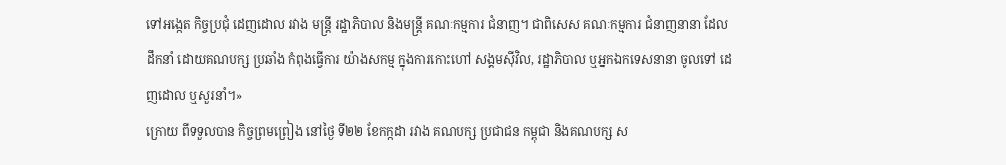ទៅអង្កេត កិច្ចប្រជុំ ដេញដោល រវាង មន្ត្រី រដ្ឋាភិបាល និងមន្ត្រី គណៈកម្មការ ជំនាញ។ ជាពិសេស គណៈកម្មការ ជំនាញនានា ដែល ដឹកនាំ ដោយគណបក្ស ប្រឆាំង កំពុងធ្វើការ យ៉ាងសកម្ម ក្នុងការកោះហៅ សង្គមស៊ីវិល, រដ្ឋាភិបាល ឬអ្នកឯកទេសនានា ចូលទៅ ដេញដោល ឬសួរនាំ។»
ក្រោយ ពីទទួលបាន កិច្ចព្រមព្រៀង នៅថ្ងៃ ទី២២ ខែកក្កដា រវាង គណបក្ស ប្រជាជន កម្ពុជា និងគណបក្ស ស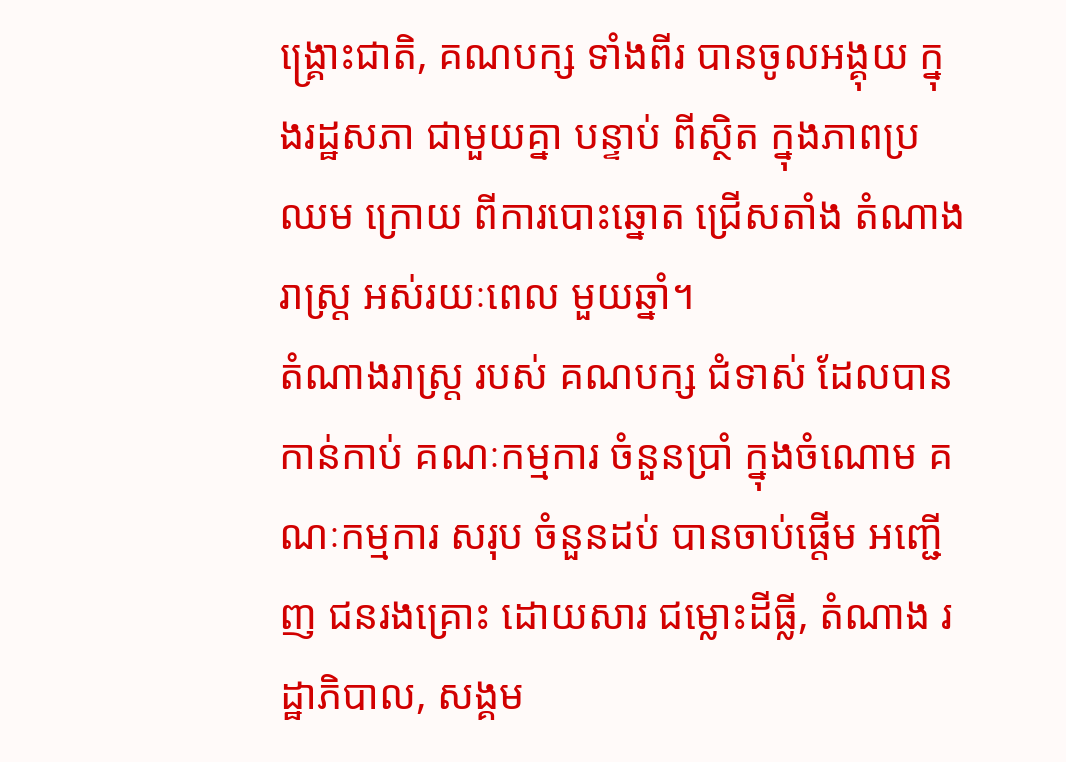ង្គ្រោះជាតិ, គណបក្ស ទាំងពីរ បានចូលអង្គុយ ក្នុងរដ្ឋសភា ជាមួយគ្នា បន្ទាប់ ពីស្ថិត ក្នុងភាពប្រឈម ក្រោយ ពីការបោះឆ្នោត ជ្រើសតាំង តំណាងរាស្ដ្រ អស់រយៈពេល មួយឆ្នាំ។
តំណាងរាស្ដ្រ របស់ គណបក្ស ជំទាស់ ដែលបាន កាន់កាប់ គណៈកម្មការ ចំនួនប្រាំ ក្នុងចំណោម គណៈកម្មការ សរុប ចំនួនដប់ បានចាប់ផ្តើម អញ្ជើញ ជនរងគ្រោះ ដោយសារ ជម្លោះដីធ្លី, តំណាង រដ្ឋាភិបាល, សង្គម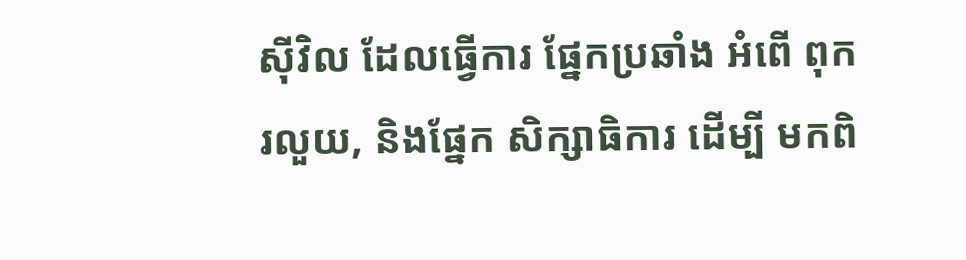ស៊ីវិល ដែលធ្វើការ ផ្នែកប្រឆាំង អំពើ ពុករលួយ, និងផ្នែក សិក្សាធិការ ដើម្បី មកពិ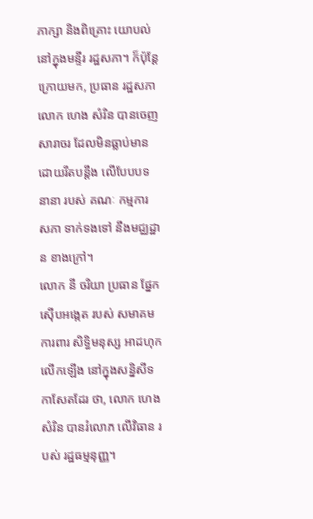ភាក្សា និងពិគ្រោះ យោបល់ នៅក្នុងមន្ទីរ រដ្ឋសភា។ ក៏ប៉ុន្តែ ក្រោយមក, ប្រធាន រដ្ឋសភា លោក ហេង សំរិន បានចេញ សារាចរ ដែលមិនធ្លាប់មាន ដោយរឹតបន្តឹង លើបែបបទនានា របស់ គណៈ កម្មការ សភា ទាក់ទងទៅ នឹងមជ្ឈដ្ឋាន ខាងក្រៅ។
លោក នី ចរិយា ប្រធាន ផ្នែកស៊ើបអង្កេត របស់ សមាគម ការពារ សិទ្ធិមនុស្ស អាដហុក លើកឡើង នៅក្នុងសន្និសីទ កាសែតដែរ ថា, លោក ហេង សំរិន បានរំលោភ លើវិធាន របស់ រដ្ឋធម្មនុញ្ញ។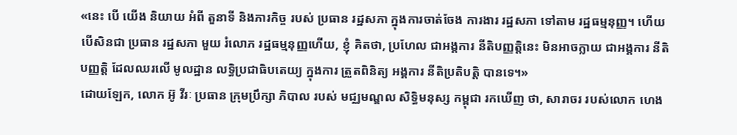«នេះ បើ យើង និយាយ អំពី តួនាទី និងភារកិច្ច របស់ ប្រធាន រដ្ឋសភា ក្នុងការចាត់ចែង ការងារ រដ្ឋសភា ទៅតាម រដ្ឋធម្មនុញ្ញ។ ហើយ បើសិនជា ប្រធាន រដ្ឋសភា មួយ រំលោភ រដ្ឋធម្មនុញ្ញហើយ, ខ្ញុំ គិតថា, ប្រហែល ជាអង្គការ នីតិបញ្ញត្តិនេះ មិនអាចក្លាយ ជាអង្គការ នីតិបញ្ញត្តិ ដែលឈរលើ មូលដ្ឋាន លទ្ធិប្រជាធិបតេយ្យ ក្នុងការ ត្រួតពិនិត្យ អង្គការ នីតិប្រតិបត្តិ បានទេ។»
ដោយឡែក, លោក អ៊ូ វីរៈ ប្រធាន ក្រុមប្រឹក្សា ភិបាល របស់ មជ្ឈមណ្ឌល សិទ្ធិមនុស្ស កម្ពុជា រកឃើញ ថា, សារាចរ របស់លោក ហេង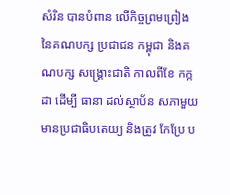សំរិន បានបំពាន លើកិច្ចព្រមព្រៀង នៃគណបក្ស ប្រជាជន កម្ពុជា និងគណបក្ស សង្គ្រោះជាតិ កាលពីខែ កក្កដា ដើម្បី ធានា ដល់ស្ថាប័ន សភាមួយ មានប្រជាធិបតេយ្យ និងត្រូវ កែប្រែ ប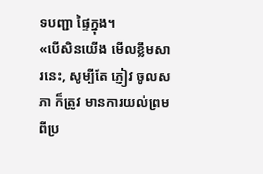ទបញ្ជា ផ្ទៃក្នុង។
«បើសិនយើង មើលខ្លឹមសារនេះ, សូម្បីតែ ភ្ញៀវ ចូលសភា ក៏ត្រូវ មានការយល់ព្រម ពីប្រ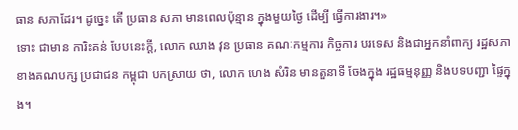ធាន សភាដែរ។ ដូច្នេះ តើ ប្រធាន សភា មានពេលប៉ុន្មាន ក្នុងមួយថ្ងៃ ដើម្បី ធ្វើការងារ។»
ទោះ ជាមាន ការិះគន់ បែបនេះក្តី, លោក ឈាង វុន ប្រធាន គណៈកម្មការ កិច្ចការ បរទេស និងជាអ្នកនាំពាក្យ រដ្ឋសភា ខាងគណបក្ស ប្រជាជន កម្ពុជា បកស្រាយ ថា, លោក ហេង សំរិន មានតួនាទី ចែងក្នុង រដ្ឋធម្មនុញ្ញ និងបទបញ្ជា ផ្ទៃក្នុង។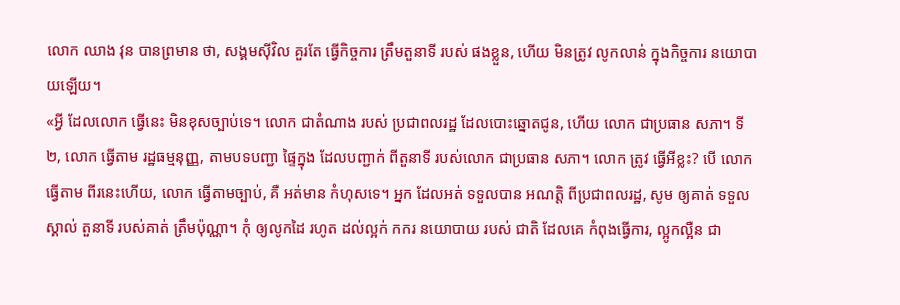លោក ឈាង វុន បានព្រមាន ថា, សង្គមស៊ីវិល គួរតែ ធ្វើកិច្ចការ ត្រឹមតួនាទី របស់ ផងខ្លួន, ហើយ មិនត្រូវ លូកលាន់ ក្នុងកិច្ចការ នយោបាយឡើយ។
«អ្វី ដែលលោក ធ្វើនេះ មិនខុសច្បាប់ទេ។ លោក ជាតំណាង របស់ ប្រជាពលរដ្ឋ ដែលបោះឆ្នោតជូន, ហើយ លោក ជាប្រធាន សភា។ ទី២, លោក ធ្វើតាម រដ្ឋធម្មនុញ្ញ, តាមបទបញ្ជា ផ្ទៃក្នុង ដែលបញ្ជាក់ ពីតួនាទី របស់លោក ជាប្រធាន សភា។ លោក ត្រូវ ធ្វើអីខ្លះ? បើ លោក ធ្វើតាម ពីរនេះហើយ, លោក ធ្វើតាមច្បាប់, គឺ អត់មាន កំហុសទេ។ អ្នក ដែលអត់ ទទួលបាន អណត្តិ ពីប្រជាពលរដ្ឋ, សូម ឲ្យគាត់ ទទួលស្គាល់ តួនាទី របស់គាត់ ត្រឹមប៉ុណ្ណា។ កុំ ឲ្យលូកដៃ រហូត ដល់ល្អក់ កករ នយោបាយ របស់ ជាតិ ដែលគេ កំពុងធ្វើការ, ល្អូកល្អឺន ជា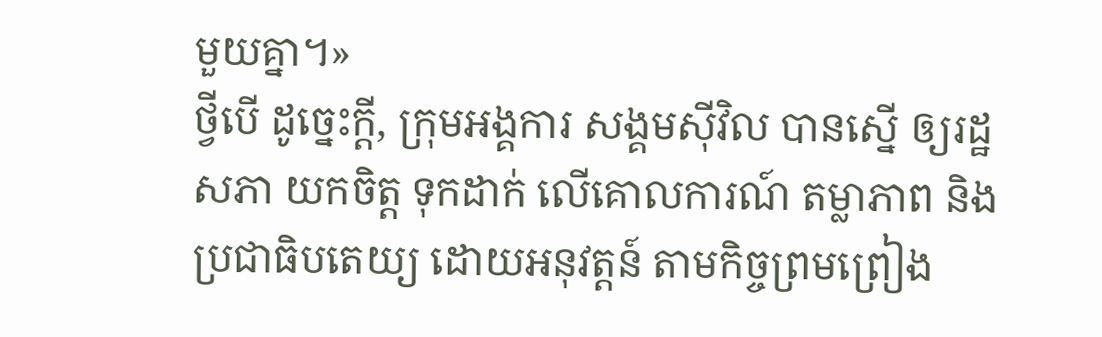មួយគ្នា។»
ថ្វីបើ ដូច្នេះក្តី, ក្រុមអង្គការ សង្គមស៊ីវិល បានស្នើ ឲ្យរដ្ឋសភា យកចិត្ត ទុកដាក់ លើគោលការណ៍ តម្លាភាព និងប្រជាធិបតេយ្យ ដោយអនុវត្តន៍ តាមកិច្ចព្រមព្រៀង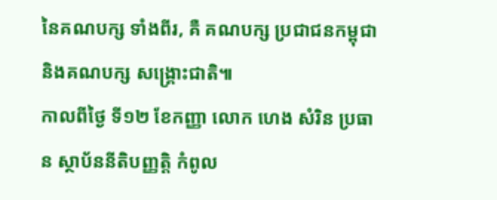នៃគណបក្ស ទាំងពីរ, គឺ គណបក្ស ប្រជាជនកម្ពុជា និងគណបក្ស សង្គ្រោះជាតិ៕
កាលពីថ្ងៃ ទី១២ ខែកញ្ញា លោក ហេង សំរិន ប្រធាន ស្ថាប័ននីតិបញ្ញត្តិ កំពូល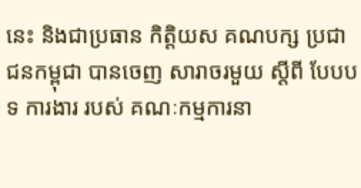នេះ និងជាប្រធាន កិត្តិយស គណបក្ស ប្រជាជនកម្ពុជា បានចេញ សារាចរមួយ ស្តីពី បែបបទ ការងារ របស់ គណៈកម្មការនា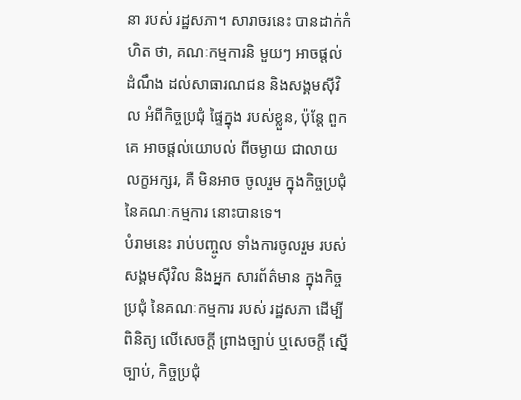នា របស់ រដ្ឋសភា។ សារាចរនេះ បានដាក់កំហិត ថា, គណៈកម្មការនិ មួយៗ អាចផ្តល់ដំណឹង ដល់សាធារណជន និងសង្គមស៊ីវិល អំពីកិច្ចប្រជុំ ផ្ទៃក្នុង របស់ខ្លួន, ប៉ុន្តែ ពួកគេ អាចផ្តល់យោបល់ ពីចម្ងាយ ជាលាយលក្ខអក្សរ, គឺ មិនអាច ចូលរួម ក្នុងកិច្ចប្រជុំ នៃគណៈកម្មការ នោះបានទេ។
បំរាមនេះ រាប់បញ្ចូល ទាំងការចូលរួម របស់ សង្គមស៊ីវិល និងអ្នក សារព័ត៌មាន ក្នុងកិច្ចប្រជុំ នៃគណៈកម្មការ របស់ រដ្ឋសភា ដើម្បី ពិនិត្យ លើសេចក្តី ព្រាងច្បាប់ ឬសេចក្តី ស្នើច្បាប់, កិច្ចប្រជុំ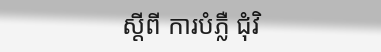ស្តីពី ការបំភ្លឺ ជុំវិ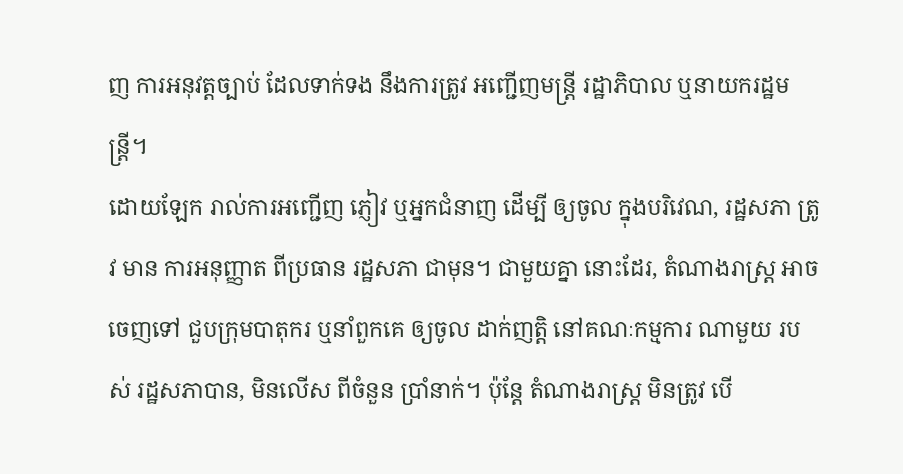ញ ការអនុវត្តច្បាប់ ដែលទាក់ទង នឹងការត្រូវ អញ្ជើញមន្ត្រី រដ្ឋាភិបាល ឬនាយករដ្ឋមន្ត្រី។
ដោយឡែក រាល់ការអញ្ជើញ ភ្ញៀវ ឬអ្នកជំនាញ ដើម្បី ឲ្យចូល ក្នុងបរិវេណ, រដ្ឋសភា ត្រូវ មាន ការអនុញ្ញាត ពីប្រធាន រដ្ឋសភា ជាមុន។ ជាមួយគ្នា នោះដែរ, តំណាងរាស្ដ្រ អាចចេញទៅ ជួបក្រុមបាតុករ ឬនាំពួកគេ ឲ្យចូល ដាក់ញត្តិ នៅគណៈកម្មការ ណាមួយ របស់ រដ្ឋសភាបាន, មិនលើស ពីចំនួន ប្រាំនាក់។ ប៉ុន្តែ តំណាងរាស្ដ្រ មិនត្រូវ បើ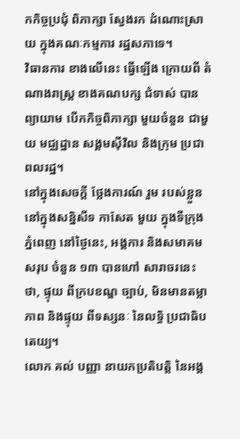កកិច្ចប្រជុំ ពិភាក្សា ស្វែងរក ដំណោះស្រាយ ក្នុងគណៈកម្មការ រដ្ឋសភាទេ។
វិធានការ ខាងលើនេះ ធ្វើឡើង ក្រោយពី តំណាងរាស្ដ្រ ខាងគណបក្ស ជំទាស់ បានព្យាយាម បើកកិច្ចពិភាក្សា មួយចំនួន ជាមួយ មជ្ឈដ្ឋាន សង្គមស៊ីវិល និងក្រុម ប្រជាពលរដ្ឋ។
នៅក្នុងសេចក្តី ថ្លែងការណ៍ រួម របស់ខ្លួន នៅក្នុងសន្និសីទ កាសែត មួយ ក្នុងទីក្រុង ភ្នំពេញ នៅថ្ងៃនេះ, អង្គការ និងសមាគម សរុប ចំនួន ១៣ បានហៅ សារាចរនេះ ថា, ផ្ទុយ ពីក្របខណ្ឌ ច្បាប់, មិនមានតម្លាភាព និងផ្ទុយ ពីទស្សនៈ នៃលទ្ធិ ប្រជាធិបតេយ្យ។
លោក គល់ បញ្ញា នាយកប្រតិបត្តិ នៃអង្គ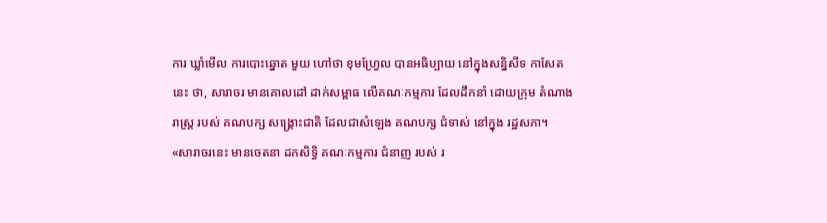ការ ឃ្លាំមើល ការបោះឆ្នោត មួយ ហៅថា ខុមហ្វ្រែល បានអធិប្បាយ នៅក្នុងសន្និសីទ កាសែតនេះ ថា, សារាចរ មានគោលដៅ ដាក់សម្ពាធ លើគណៈកម្មការ ដែលដឹកនាំ ដោយក្រុម តំណាងរាស្ដ្រ របស់ គណបក្ស សង្គ្រោះជាតិ ដែលជាសំឡេង គណបក្ស ជំទាស់ នៅក្នុង រដ្ឋសភា។
«សារាចរនេះ មានចេតនា ដកសិទ្ធិ គណៈកម្មការ ជំនាញ របស់ រ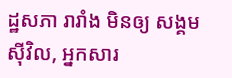ដ្ឋសភា រារាំង មិនឲ្យ សង្គមស៊ីវិល, អ្នកសារ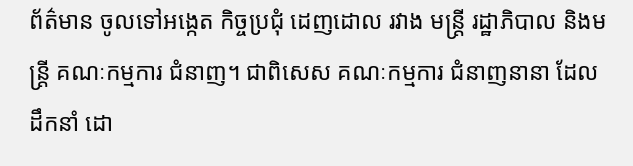ព័ត៌មាន ចូលទៅអង្កេត កិច្ចប្រជុំ ដេញដោល រវាង មន្ត្រី រដ្ឋាភិបាល និងមន្ត្រី គណៈកម្មការ ជំនាញ។ ជាពិសេស គណៈកម្មការ ជំនាញនានា ដែល ដឹកនាំ ដោ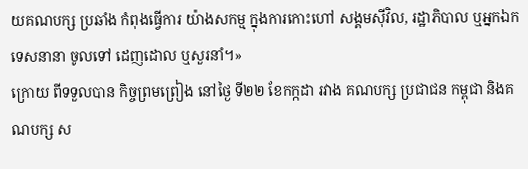យគណបក្ស ប្រឆាំង កំពុងធ្វើការ យ៉ាងសកម្ម ក្នុងការកោះហៅ សង្គមស៊ីវិល, រដ្ឋាភិបាល ឬអ្នកឯកទេសនានា ចូលទៅ ដេញដោល ឬសួរនាំ។»
ក្រោយ ពីទទួលបាន កិច្ចព្រមព្រៀង នៅថ្ងៃ ទី២២ ខែកក្កដា រវាង គណបក្ស ប្រជាជន កម្ពុជា និងគណបក្ស ស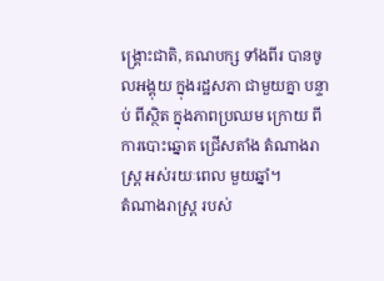ង្គ្រោះជាតិ, គណបក្ស ទាំងពីរ បានចូលអង្គុយ ក្នុងរដ្ឋសភា ជាមួយគ្នា បន្ទាប់ ពីស្ថិត ក្នុងភាពប្រឈម ក្រោយ ពីការបោះឆ្នោត ជ្រើសតាំង តំណាងរាស្ដ្រ អស់រយៈពេល មួយឆ្នាំ។
តំណាងរាស្ដ្រ របស់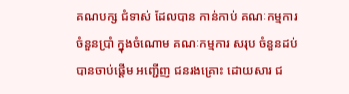គណបក្ស ជំទាស់ ដែលបាន កាន់កាប់ គណៈកម្មការ ចំនួនប្រាំ ក្នុងចំណោម គណៈកម្មការ សរុប ចំនួនដប់ បានចាប់ផ្តើម អញ្ជើញ ជនរងគ្រោះ ដោយសារ ជ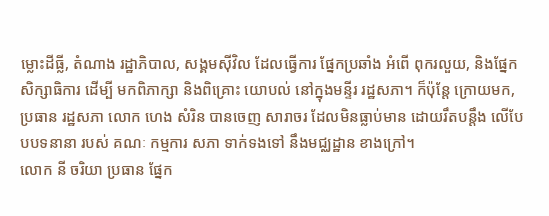ម្លោះដីធ្លី, តំណាង រដ្ឋាភិបាល, សង្គមស៊ីវិល ដែលធ្វើការ ផ្នែកប្រឆាំង អំពើ ពុករលួយ, និងផ្នែក សិក្សាធិការ ដើម្បី មកពិភាក្សា និងពិគ្រោះ យោបល់ នៅក្នុងមន្ទីរ រដ្ឋសភា។ ក៏ប៉ុន្តែ ក្រោយមក, ប្រធាន រដ្ឋសភា លោក ហេង សំរិន បានចេញ សារាចរ ដែលមិនធ្លាប់មាន ដោយរឹតបន្តឹង លើបែបបទនានា របស់ គណៈ កម្មការ សភា ទាក់ទងទៅ នឹងមជ្ឈដ្ឋាន ខាងក្រៅ។
លោក នី ចរិយា ប្រធាន ផ្នែក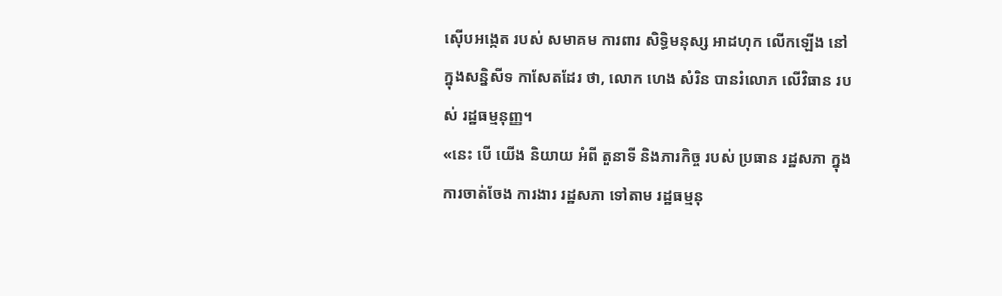ស៊ើបអង្កេត របស់ សមាគម ការពារ សិទ្ធិមនុស្ស អាដហុក លើកឡើង នៅក្នុងសន្និសីទ កាសែតដែរ ថា, លោក ហេង សំរិន បានរំលោភ លើវិធាន របស់ រដ្ឋធម្មនុញ្ញ។
«នេះ បើ យើង និយាយ អំពី តួនាទី និងភារកិច្ច របស់ ប្រធាន រដ្ឋសភា ក្នុងការចាត់ចែង ការងារ រដ្ឋសភា ទៅតាម រដ្ឋធម្មនុ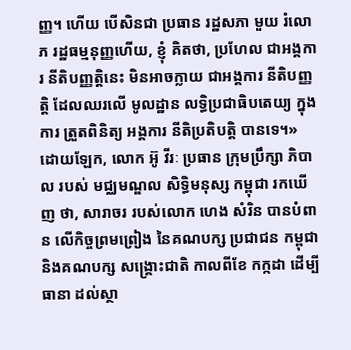ញ្ញ។ ហើយ បើសិនជា ប្រធាន រដ្ឋសភា មួយ រំលោភ រដ្ឋធម្មនុញ្ញហើយ, ខ្ញុំ គិតថា, ប្រហែល ជាអង្គការ នីតិបញ្ញត្តិនេះ មិនអាចក្លាយ ជាអង្គការ នីតិបញ្ញត្តិ ដែលឈរលើ មូលដ្ឋាន លទ្ធិប្រជាធិបតេយ្យ ក្នុងការ ត្រួតពិនិត្យ អង្គការ នីតិប្រតិបត្តិ បានទេ។»
ដោយឡែក, លោក អ៊ូ វីរៈ ប្រធាន ក្រុមប្រឹក្សា ភិបាល របស់ មជ្ឈមណ្ឌល សិទ្ធិមនុស្ស កម្ពុជា រកឃើញ ថា, សារាចរ របស់លោក ហេង សំរិន បានបំពាន លើកិច្ចព្រមព្រៀង នៃគណបក្ស ប្រជាជន កម្ពុជា និងគណបក្ស សង្គ្រោះជាតិ កាលពីខែ កក្កដា ដើម្បី ធានា ដល់ស្ថា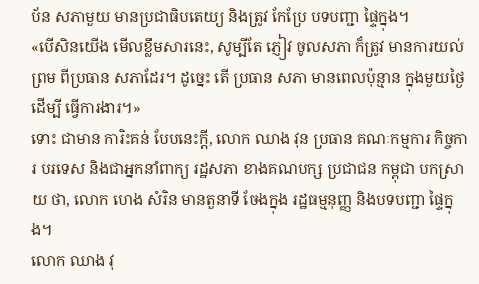ប័ន សភាមួយ មានប្រជាធិបតេយ្យ និងត្រូវ កែប្រែ បទបញ្ជា ផ្ទៃក្នុង។
«បើសិនយើង មើលខ្លឹមសារនេះ, សូម្បីតែ ភ្ញៀវ ចូលសភា ក៏ត្រូវ មានការយល់ព្រម ពីប្រធាន សភាដែរ។ ដូច្នេះ តើ ប្រធាន សភា មានពេលប៉ុន្មាន ក្នុងមួយថ្ងៃ ដើម្បី ធ្វើការងារ។»
ទោះ ជាមាន ការិះគន់ បែបនេះក្តី, លោក ឈាង វុន ប្រធាន គណៈកម្មការ កិច្ចការ បរទេស និងជាអ្នកនាំពាក្យ រដ្ឋសភា ខាងគណបក្ស ប្រជាជន កម្ពុជា បកស្រាយ ថា, លោក ហេង សំរិន មានតួនាទី ចែងក្នុង រដ្ឋធម្មនុញ្ញ និងបទបញ្ជា ផ្ទៃក្នុង។
លោក ឈាង វុ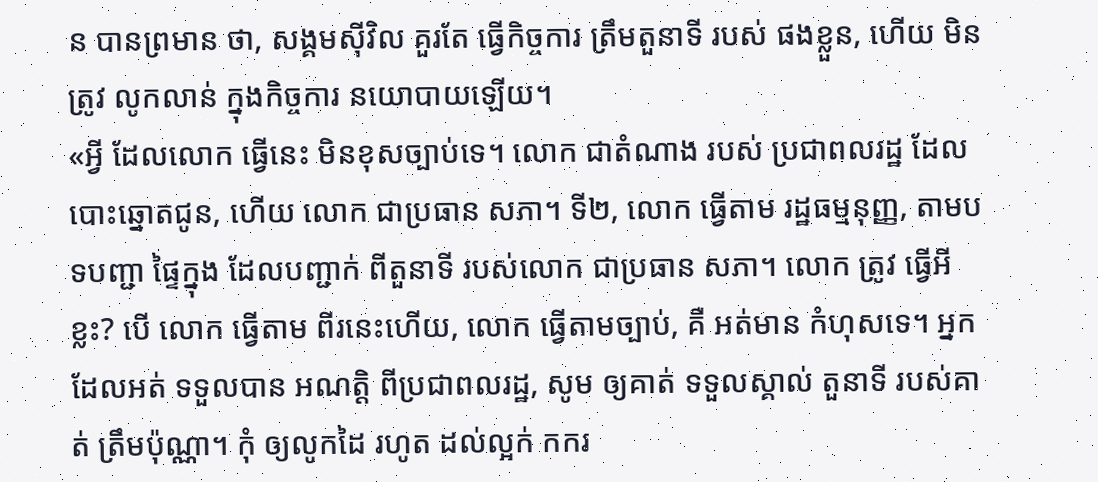ន បានព្រមាន ថា, សង្គមស៊ីវិល គួរតែ ធ្វើកិច្ចការ ត្រឹមតួនាទី របស់ ផងខ្លួន, ហើយ មិនត្រូវ លូកលាន់ ក្នុងកិច្ចការ នយោបាយឡើយ។
«អ្វី ដែលលោក ធ្វើនេះ មិនខុសច្បាប់ទេ។ លោក ជាតំណាង របស់ ប្រជាពលរដ្ឋ ដែលបោះឆ្នោតជូន, ហើយ លោក ជាប្រធាន សភា។ ទី២, លោក ធ្វើតាម រដ្ឋធម្មនុញ្ញ, តាមបទបញ្ជា ផ្ទៃក្នុង ដែលបញ្ជាក់ ពីតួនាទី របស់លោក ជាប្រធាន សភា។ លោក ត្រូវ ធ្វើអីខ្លះ? បើ លោក ធ្វើតាម ពីរនេះហើយ, លោក ធ្វើតាមច្បាប់, គឺ អត់មាន កំហុសទេ។ អ្នក ដែលអត់ ទទួលបាន អណត្តិ ពីប្រជាពលរដ្ឋ, សូម ឲ្យគាត់ ទទួលស្គាល់ តួនាទី របស់គាត់ ត្រឹមប៉ុណ្ណា។ កុំ ឲ្យលូកដៃ រហូត ដល់ល្អក់ កករ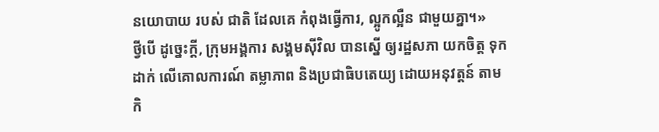នយោបាយ របស់ ជាតិ ដែលគេ កំពុងធ្វើការ, ល្អូកល្អឺន ជាមួយគ្នា។»
ថ្វីបើ ដូច្នេះក្តី, ក្រុមអង្គការ សង្គមស៊ីវិល បានស្នើ ឲ្យរដ្ឋសភា យកចិត្ត ទុកដាក់ លើគោលការណ៍ តម្លាភាព និងប្រជាធិបតេយ្យ ដោយអនុវត្តន៍ តាមកិ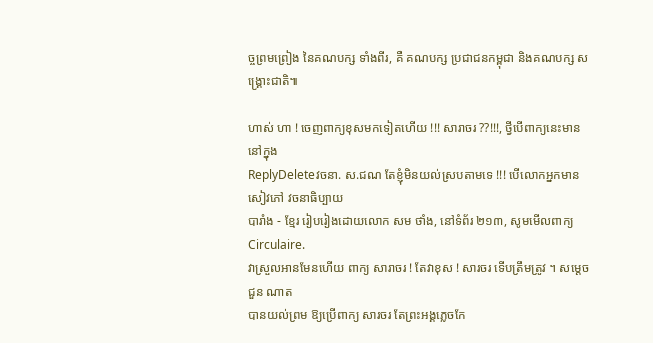ច្ចព្រមព្រៀង នៃគណបក្ស ទាំងពីរ, គឺ គណបក្ស ប្រជាជនកម្ពុជា និងគណបក្ស សង្គ្រោះជាតិ៕

ហាស់ ហា ! ចេញពាក្យខុសមកទៀតហើយ !!! សារាចរ ??!!!, ថ្វីបើពាក្យនេះមាននៅក្នុង
ReplyDeleteវចនា. ស.ជណ តែខ្ញុំមិនយល់ស្របតាមទេ !!! បើលោកអ្នកមានសៀវភៅ វចនាធិប្បាយ
បារាំង - ខ្មែរ រៀបរៀងដោយលោក សម ថាំង, នៅទំព័រ ២១៣, សូមមើលពាក្យ Circulaire.
វាស្រួលអានមែនហើយ ពាក្យ សារាចរ ! តែវាខុស ! សារចរ ទើបត្រឹមត្រូវ ។ សម្ដេច ជួន ណាត
បានយល់ព្រម ឱ្យប្រើពាក្យ សារចរ តែព្រះអង្គភ្លេចកែ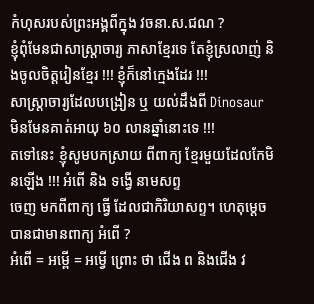កំហុសរបស់ព្រះអង្គពីក្នុង វចនា.ស.ជណ ?
ខ្ញុំពុំមែនជាសាស្ត្រាចារ្យ ភាសាខ្មែរទេ តែខ្ញុំស្រលាញ់ និងចូលចិត្តរៀនខ្មែរ !!! ខ្ញុំក៏នៅក្មេងដែរ !!!
សាស្ត្រាចារ្យដែលបង្រៀន ឬ យល់ដឹងពី Dinosaur មិនមែនគាត់អាយុ ៦០ លានឆ្នាំនោះទេ !!!
តទៅនេះ ខ្ញុំសូមបកស្រាយ ពីពាក្យ ខ្មែរមួយដែលកែមិនឡើង !!! អំពើ និង ទង្វើ នាមសព្ទ
ចេញ មកពីពាក្យ ធ្វើ ដែលជាកិរិយាសព្ទ។ ហេតុម្ដេចបានជាមានពាក្យ អំពើ ?
អំពើ = អម្ពើ = អម្វើ ព្រោះ ថា ជើង ព និងជើង វ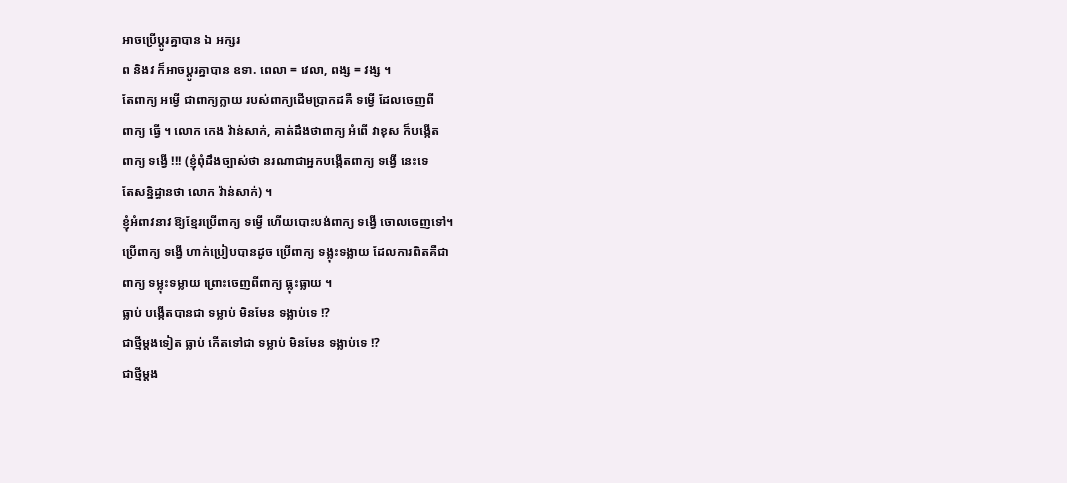អាចប្រើប្ដូរគ្នាបាន ឯ អក្សរ
ព និងវ ក៏អាចប្ដូរគ្នាបាន ឧទា. ពេលា = វេលា, ពង្ស = វង្ស ។
តែពាក្យ អម្វើ ជាពាក្យក្លាយ របស់ពាក្យដើមប្រាកដគឺ ទម្វើ ដែលចេញពី
ពាក្យ ធ្វើ ។ លោក កេង វ៉ាន់សាក់, គាត់ដឹងថាពាក្យ អំពើ វាខុស ក៏បង្កើត
ពាក្យ ទង្វើ !!! (ខ្ញុំពុំដឹងច្បាស់ថា នរណាជាអ្នកបង្កើតពាក្យ ទង្វើ នេះទេ
តែសន្និដ្ធានថា លោក វ៉ាន់សាក់) ។
ខ្ញុំអំពាវនាវ ឱ្យខ្មែរប្រើពាក្យ ទម្វើ ហើយបោះបង់ពាក្យ ទង្វើ ចោលចេញទៅ។
ប្រើពាក្យ ទង្វើ ហាក់ប្រៀបបានដូច ប្រើពាក្យ ទង្លុះទង្លាយ ដែលការពិតគឺជា
ពាក្យ ទម្លុះទម្លាយ ព្រោះចេញពីពាក្យ ធ្លុះធ្លាយ ។
ធ្លាប់ បង្កើតបានជា ទម្លាប់ មិនមែន ទង្លាប់ទេ !?
ជាថ្មីម្ដងទៀត ធ្លាប់ កើតទៅជា ទម្លាប់ មិនមែន ទង្លាប់ទេ !?
ជាថ្មីម្ដង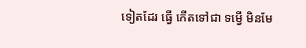ទៀតដែរ ធ្វើ កើតទៅជា ទម្វើ មិនមែ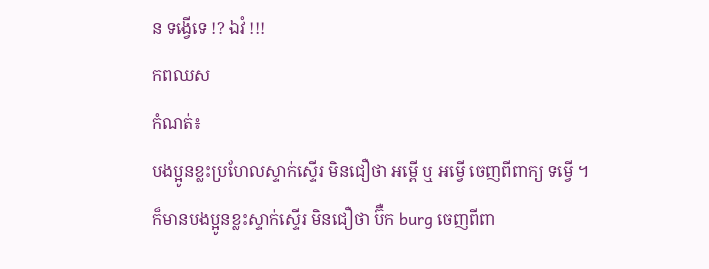ន ទង្វើទេ !? ឯវំ !!!
កពឈស
កំណត់៖
បងប្អូនខ្លះប្រហែលស្ទាក់ស្ទើរ មិនជឿថា អម្ពើ ឬ អម្វើ ចេញពីពាក្យ ទម្វើ ។
ក៏មានបងប្អូនខ្លះស្ទាក់ស្ទើរ មិនជឿថា ប៊ឺក burg ចេញពីពា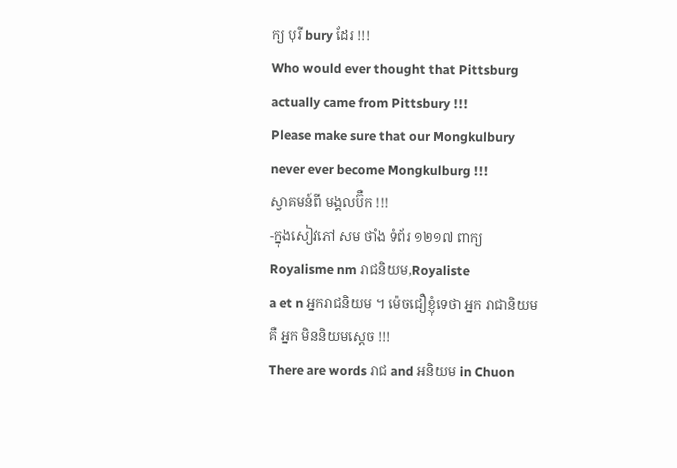ក្យ បុរី bury ដែរ !!!
Who would ever thought that Pittsburg actually came from Pittsbury !!!
Please make sure that our Mongkulbury never ever become Mongkulburg !!!
ស្វាគមន៍ពី មង្គលប៊ឺក !!!
-ក្នុងសៀវភៅ សម ថាំង ទំព័រ ១២១៧ ពាក្យ Royalisme nm រាជនិយម,Royaliste
a et n អ្នករាជនិយម ។ ម៉េចជឿខ្ញុំទេថា អ្នក រាជានិយម គឺ អ្នក មិននិយមស្ដេច !!!
There are words រាជ and អនិយម in Chuon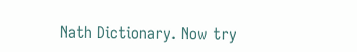Nath Dictionary. Now try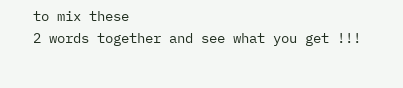to mix these
2 words together and see what you get !!!